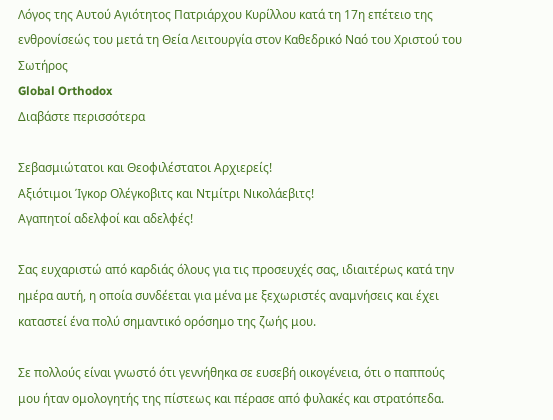Λόγος της Αυτού Αγιότητος Πατριάρχου Κυρίλλου κατά τη 17η επέτειο της ενθρονίσεώς του μετά τη Θεία Λειτουργία στον Καθεδρικό Ναό του Χριστού του Σωτήρος
Global Orthodox
Διαβάστε περισσότερα

Σεβασμιώτατοι και Θεοφιλέστατοι Αρχιερείς!
Αξιότιμοι Ίγκορ Ολέγκοβιτς και Ντμίτρι Νικολάεβιτς!
Αγαπητοί αδελφοί και αδελφές!

Σας ευχαριστώ από καρδιάς όλους για τις προσευχές σας, ιδιαιτέρως κατά την ημέρα αυτή, η οποία συνδέεται για μένα με ξεχωριστές αναμνήσεις και έχει καταστεί ένα πολύ σημαντικό ορόσημο της ζωής μου.

Σε πολλούς είναι γνωστό ότι γεννήθηκα σε ευσεβή οικογένεια, ότι ο παππούς μου ήταν ομολογητής της πίστεως και πέρασε από φυλακές και στρατόπεδα.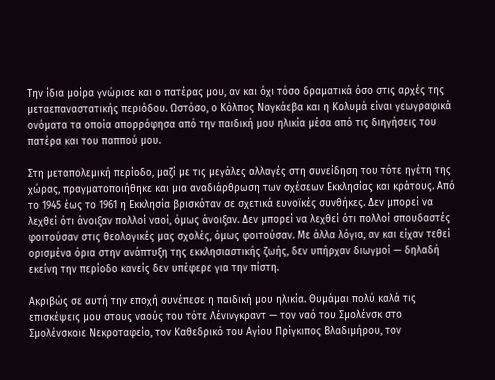Την ίδια μοίρα γνώρισε και ο πατέρας μου, αν και όχι τόσο δραματικά όσο στις αρχές της μεταεπαναστατικής περιόδου. Ωστόσο, ο Κόλπος Ναγκάεβα και η Κολυμά είναι γεωγραφικά ονόματα τα οποία απορρόφησα από την παιδική μου ηλικία μέσα από τις διηγήσεις του πατέρα και του παππού μου.

Στη μεταπολεμική περίοδο, μαζί με τις μεγάλες αλλαγές στη συνείδηση του τότε ηγέτη της χώρας, πραγματοποιήθηκε και μια αναδιάρθρωση των σχέσεων Εκκλησίας και κράτους. Από το 1945 έως το 1961 η Εκκλησία βρισκόταν σε σχετικά ευνοϊκές συνθήκες. Δεν μπορεί να λεχθεί ότι άνοιξαν πολλοί ναοί, όμως άνοιξαν. Δεν μπορεί να λεχθεί ότι πολλοί σπουδαστές φοιτούσαν στις θεολογικές μας σχολές, όμως φοιτούσαν. Με άλλα λόγια, αν και είχαν τεθεί ορισμένα όρια στην ανάπτυξη της εκκλησιαστικής ζωής, δεν υπήρχαν διωγμοί — δηλαδή εκείνη την περίοδο κανείς δεν υπέφερε για την πίστη.

Ακριβώς σε αυτή την εποχή συνέπεσε η παιδική μου ηλικία. Θυμάμαι πολύ καλά τις επισκέψεις μου στους ναούς του τότε Λένινγκραντ — τον ναό του Σμολένσκ στο Σμολένσκοιε Νεκροταφείο, τον Καθεδρικό του Αγίου Πρίγκιπος Βλαδιμήρου, τον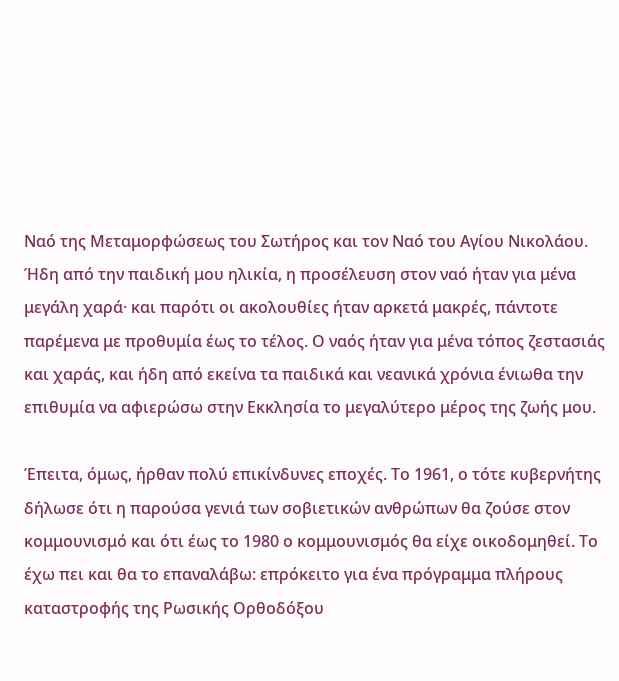Ναό της Μεταμορφώσεως του Σωτήρος και τον Ναό του Αγίου Νικολάου. Ήδη από την παιδική μου ηλικία, η προσέλευση στον ναό ήταν για μένα μεγάλη χαρά· και παρότι οι ακολουθίες ήταν αρκετά μακρές, πάντοτε παρέμενα με προθυμία έως το τέλος. Ο ναός ήταν για μένα τόπος ζεστασιάς και χαράς, και ήδη από εκείνα τα παιδικά και νεανικά χρόνια ένιωθα την επιθυμία να αφιερώσω στην Εκκλησία το μεγαλύτερο μέρος της ζωής μου.

Έπειτα, όμως, ήρθαν πολύ επικίνδυνες εποχές. Το 1961, ο τότε κυβερνήτης δήλωσε ότι η παρούσα γενιά των σοβιετικών ανθρώπων θα ζούσε στον κομμουνισμό και ότι έως το 1980 ο κομμουνισμός θα είχε οικοδομηθεί. Το έχω πει και θα το επαναλάβω: επρόκειτο για ένα πρόγραμμα πλήρους καταστροφής της Ρωσικής Ορθοδόξου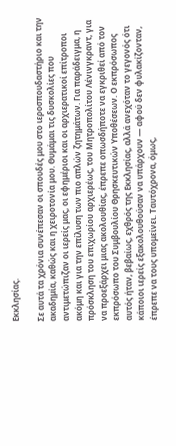Εκκλησίας.

Σε αυτά τα χρόνια συνέπεσαν οι σπουδές μου στο ιεροσπουδαστήριο και την ακαδημία, καθώς και η χειροτονία μου. Θυμάμαι τις δυσκολίες που αντιμετώπιζαν οι ιερείς μας, οι εφημέριοι και οι αρχιερατικοί επίτροποι ακόμη και για την επίλυση των πιο απλών ζητημάτων. Για παράδειγμα, η πρόσκληση του επιχωρίου αρχιερέως, του Μητροπολίτου Λένινγκραντ, για να προεξάρχει μιας ακολουθίας, έπρεπε οπωσδήποτε να εγκριθεί από τον εκπρόσωπο του Συμβουλίου Θρησκευτικών Υποθέσεων. Ο εκπρόσωπος αυτός ήταν, βεβαίως, εχθρός της Εκκλησίας, αλλά ανεχόταν το γεγονός ότι κάποιοι ιερείς εξακολουθούσαν να υπάρχουν — αφού δεν φυλακίζονταν, έπρεπε να τους υπομείνει. Ταυτόχρονα, όμως,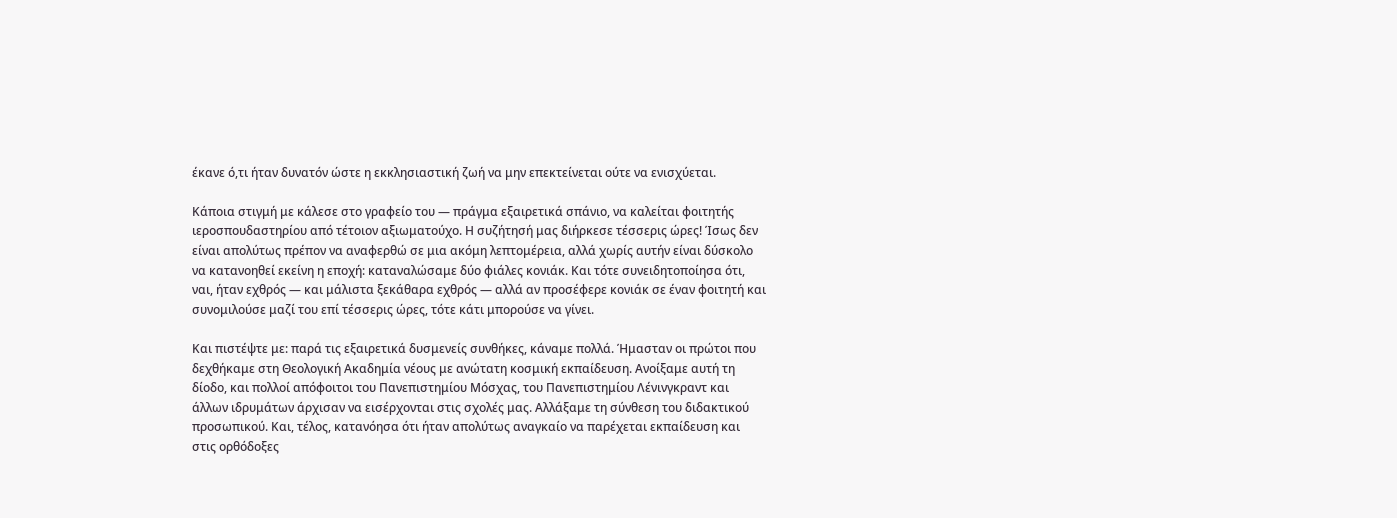έκανε ό,τι ήταν δυνατόν ώστε η εκκλησιαστική ζωή να μην επεκτείνεται ούτε να ενισχύεται.

Κάποια στιγμή με κάλεσε στο γραφείο του — πράγμα εξαιρετικά σπάνιο, να καλείται φοιτητής ιεροσπουδαστηρίου από τέτοιον αξιωματούχο. Η συζήτησή μας διήρκεσε τέσσερις ώρες! Ίσως δεν είναι απολύτως πρέπον να αναφερθώ σε μια ακόμη λεπτομέρεια, αλλά χωρίς αυτήν είναι δύσκολο να κατανοηθεί εκείνη η εποχή: καταναλώσαμε δύο φιάλες κονιάκ. Και τότε συνειδητοποίησα ότι, ναι, ήταν εχθρός — και μάλιστα ξεκάθαρα εχθρός — αλλά αν προσέφερε κονιάκ σε έναν φοιτητή και συνομιλούσε μαζί του επί τέσσερις ώρες, τότε κάτι μπορούσε να γίνει.

Και πιστέψτε με: παρά τις εξαιρετικά δυσμενείς συνθήκες, κάναμε πολλά. Ήμασταν οι πρώτοι που δεχθήκαμε στη Θεολογική Ακαδημία νέους με ανώτατη κοσμική εκπαίδευση. Ανοίξαμε αυτή τη δίοδο, και πολλοί απόφοιτοι του Πανεπιστημίου Μόσχας, του Πανεπιστημίου Λένινγκραντ και άλλων ιδρυμάτων άρχισαν να εισέρχονται στις σχολές μας. Αλλάξαμε τη σύνθεση του διδακτικού προσωπικού. Και, τέλος, κατανόησα ότι ήταν απολύτως αναγκαίο να παρέχεται εκπαίδευση και στις ορθόδοξες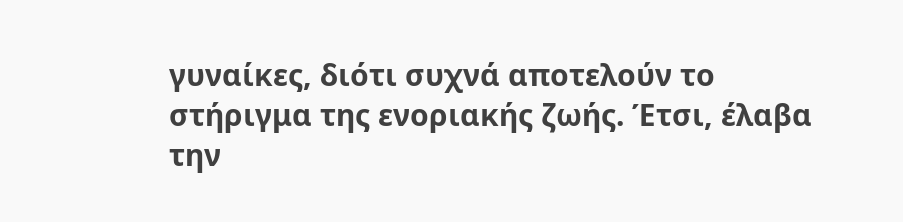γυναίκες, διότι συχνά αποτελούν το στήριγμα της ενοριακής ζωής. Έτσι, έλαβα την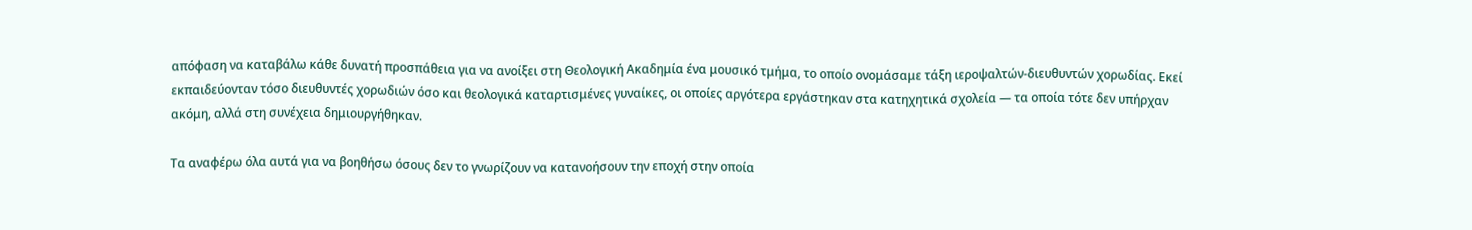απόφαση να καταβάλω κάθε δυνατή προσπάθεια για να ανοίξει στη Θεολογική Ακαδημία ένα μουσικό τμήμα, το οποίο ονομάσαμε τάξη ιεροψαλτών-διευθυντών χορωδίας. Εκεί εκπαιδεύονταν τόσο διευθυντές χορωδιών όσο και θεολογικά καταρτισμένες γυναίκες, οι οποίες αργότερα εργάστηκαν στα κατηχητικά σχολεία — τα οποία τότε δεν υπήρχαν ακόμη, αλλά στη συνέχεια δημιουργήθηκαν.

Τα αναφέρω όλα αυτά για να βοηθήσω όσους δεν το γνωρίζουν να κατανοήσουν την εποχή στην οποία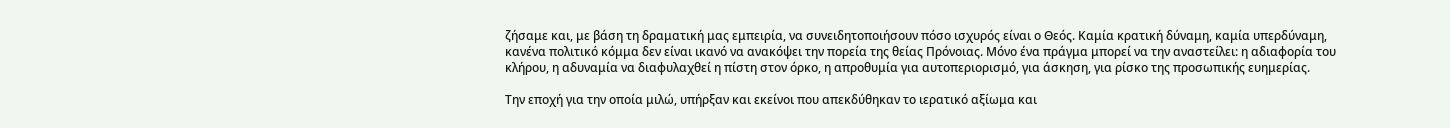ζήσαμε και, με βάση τη δραματική μας εμπειρία, να συνειδητοποιήσουν πόσο ισχυρός είναι ο Θεός. Καμία κρατική δύναμη, καμία υπερδύναμη, κανένα πολιτικό κόμμα δεν είναι ικανό να ανακόψει την πορεία της θείας Πρόνοιας. Μόνο ένα πράγμα μπορεί να την αναστείλει: η αδιαφορία του κλήρου, η αδυναμία να διαφυλαχθεί η πίστη στον όρκο, η απροθυμία για αυτοπεριορισμό, για άσκηση, για ρίσκο της προσωπικής ευημερίας.

Την εποχή για την οποία μιλώ, υπήρξαν και εκείνοι που απεκδύθηκαν το ιερατικό αξίωμα και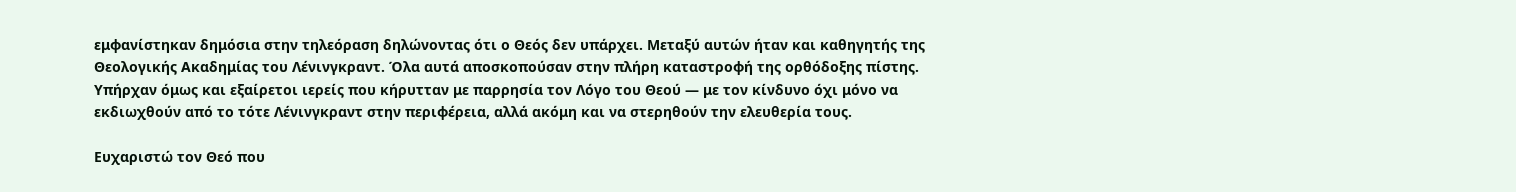εμφανίστηκαν δημόσια στην τηλεόραση δηλώνοντας ότι ο Θεός δεν υπάρχει. Μεταξύ αυτών ήταν και καθηγητής της Θεολογικής Ακαδημίας του Λένινγκραντ. Όλα αυτά αποσκοπούσαν στην πλήρη καταστροφή της ορθόδοξης πίστης. Υπήρχαν όμως και εξαίρετοι ιερείς που κήρυτταν με παρρησία τον Λόγο του Θεού — με τον κίνδυνο όχι μόνο να εκδιωχθούν από το τότε Λένινγκραντ στην περιφέρεια, αλλά ακόμη και να στερηθούν την ελευθερία τους.

Ευχαριστώ τον Θεό που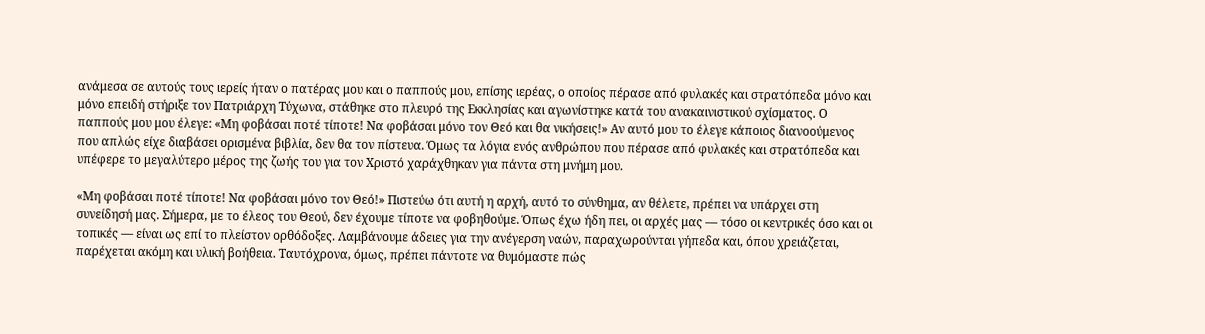ανάμεσα σε αυτούς τους ιερείς ήταν ο πατέρας μου και ο παππούς μου, επίσης ιερέας, ο οποίος πέρασε από φυλακές και στρατόπεδα μόνο και μόνο επειδή στήριξε τον Πατριάρχη Τύχωνα, στάθηκε στο πλευρό της Εκκλησίας και αγωνίστηκε κατά του ανακαινιστικού σχίσματος. Ο παππούς μου μου έλεγε: «Μη φοβάσαι ποτέ τίποτε! Να φοβάσαι μόνο τον Θεό και θα νικήσεις!» Αν αυτό μου το έλεγε κάποιος διανοούμενος που απλώς είχε διαβάσει ορισμένα βιβλία, δεν θα τον πίστευα. Όμως τα λόγια ενός ανθρώπου που πέρασε από φυλακές και στρατόπεδα και υπέφερε το μεγαλύτερο μέρος της ζωής του για τον Χριστό χαράχθηκαν για πάντα στη μνήμη μου.

«Μη φοβάσαι ποτέ τίποτε! Να φοβάσαι μόνο τον Θεό!» Πιστεύω ότι αυτή η αρχή, αυτό το σύνθημα, αν θέλετε, πρέπει να υπάρχει στη συνείδησή μας. Σήμερα, με το έλεος του Θεού, δεν έχουμε τίποτε να φοβηθούμε. Όπως έχω ήδη πει, οι αρχές μας — τόσο οι κεντρικές όσο και οι τοπικές — είναι ως επί το πλείστον ορθόδοξες. Λαμβάνουμε άδειες για την ανέγερση ναών, παραχωρούνται γήπεδα και, όπου χρειάζεται, παρέχεται ακόμη και υλική βοήθεια. Ταυτόχρονα, όμως, πρέπει πάντοτε να θυμόμαστε πώς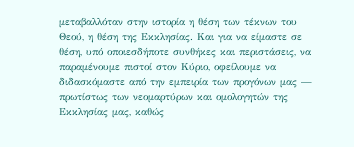μεταβαλλόταν στην ιστορία η θέση των τέκνων του Θεού, η θέση της Εκκλησίας. Και για να είμαστε σε θέση, υπό οποιεσδήποτε συνθήκες και περιστάσεις, να παραμένουμε πιστοί στον Κύριο, οφείλουμε να διδασκόμαστε από την εμπειρία των προγόνων μας — πρωτίστως των νεομαρτύρων και ομολογητών της Εκκλησίας μας, καθώς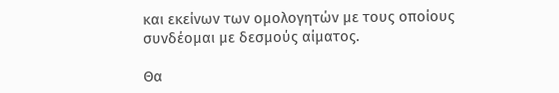και εκείνων των ομολογητών με τους οποίους συνδέομαι με δεσμούς αίματος.

Θα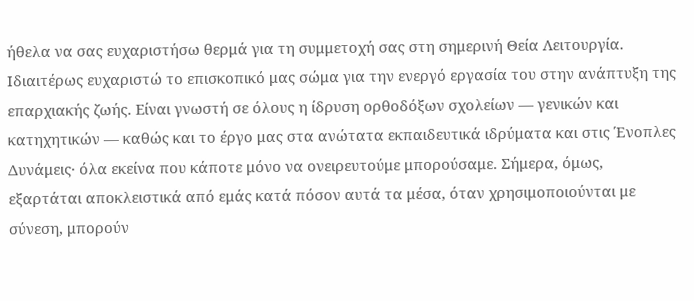ήθελα να σας ευχαριστήσω θερμά για τη συμμετοχή σας στη σημερινή Θεία Λειτουργία. Ιδιαιτέρως ευχαριστώ το επισκοπικό μας σώμα για την ενεργό εργασία του στην ανάπτυξη της επαρχιακής ζωής. Είναι γνωστή σε όλους η ίδρυση ορθοδόξων σχολείων — γενικών και κατηχητικών — καθώς και το έργο μας στα ανώτατα εκπαιδευτικά ιδρύματα και στις Ένοπλες Δυνάμεις· όλα εκείνα που κάποτε μόνο να ονειρευτούμε μπορούσαμε. Σήμερα, όμως, εξαρτάται αποκλειστικά από εμάς κατά πόσον αυτά τα μέσα, όταν χρησιμοποιούνται με σύνεση, μπορούν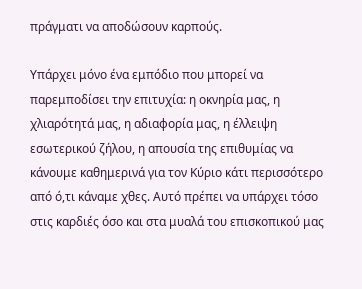πράγματι να αποδώσουν καρπούς.

Υπάρχει μόνο ένα εμπόδιο που μπορεί να παρεμποδίσει την επιτυχία: η οκνηρία μας, η χλιαρότητά μας, η αδιαφορία μας, η έλλειψη εσωτερικού ζήλου, η απουσία της επιθυμίας να κάνουμε καθημερινά για τον Κύριο κάτι περισσότερο από ό,τι κάναμε χθες. Αυτό πρέπει να υπάρχει τόσο στις καρδιές όσο και στα μυαλά του επισκοπικού μας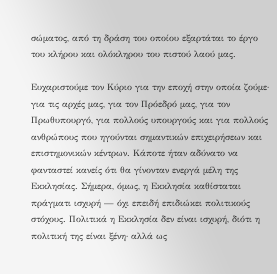σώματος, από τη δράση του οποίου εξαρτάται το έργο του κλήρου και ολόκληρου του πιστού λαού μας.

Ευχαριστούμε τον Κύριο για την εποχή στην οποία ζούμε· για τις αρχές μας, για τον Πρόεδρό μας, για τον Πρωθυπουργό, για πολλούς υπουργούς και για πολλούς ανθρώπους που ηγούνται σημαντικών επιχειρήσεων και επιστημονικών κέντρων. Κάποτε ήταν αδύνατο να φανταστεί κανείς ότι θα γίνονταν ενεργά μέλη της Εκκλησίας. Σήμερα, όμως, η Εκκλησία καθίσταται πράγματι ισχυρή — όχι επειδή επιδιώκει πολιτικούς στόχους. Πολιτικά η Εκκλησία δεν είναι ισχυρή, διότι η πολιτική της είναι ξένη· αλλά ως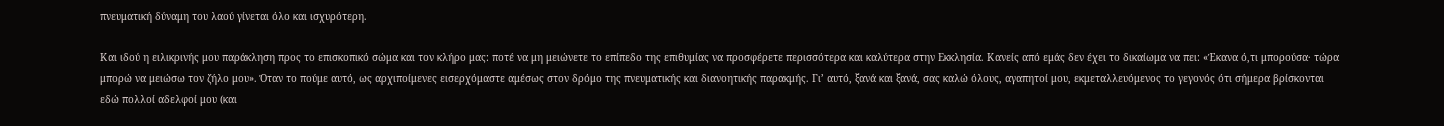πνευματική δύναμη του λαού γίνεται όλο και ισχυρότερη.

Και ιδού η ειλικρινής μου παράκληση προς το επισκοπικό σώμα και τον κλήρο μας: ποτέ να μη μειώνετε το επίπεδο της επιθυμίας να προσφέρετε περισσότερα και καλύτερα στην Εκκλησία. Κανείς από εμάς δεν έχει το δικαίωμα να πει: «Έκανα ό,τι μπορούσα· τώρα μπορώ να μειώσω τον ζήλο μου». Όταν το πούμε αυτό, ως αρχιποίμενες εισερχόμαστε αμέσως στον δρόμο της πνευματικής και διανοητικής παρακμής. Γι’ αυτό, ξανά και ξανά, σας καλώ όλους, αγαπητοί μου, εκμεταλλευόμενος το γεγονός ότι σήμερα βρίσκονται εδώ πολλοί αδελφοί μου (και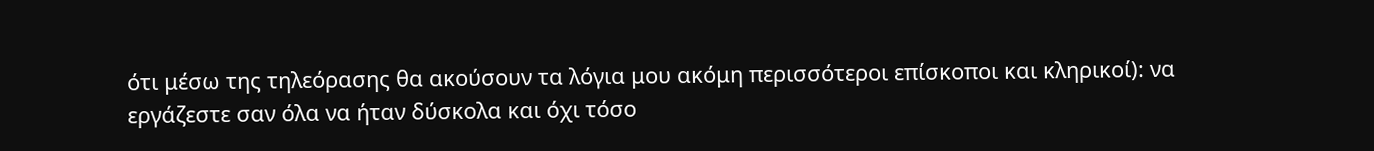ότι μέσω της τηλεόρασης θα ακούσουν τα λόγια μου ακόμη περισσότεροι επίσκοποι και κληρικοί): να εργάζεστε σαν όλα να ήταν δύσκολα και όχι τόσο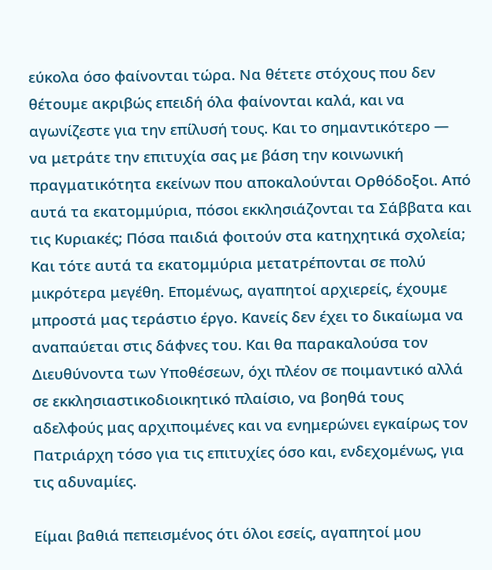εύκολα όσο φαίνονται τώρα. Να θέτετε στόχους που δεν θέτουμε ακριβώς επειδή όλα φαίνονται καλά, και να αγωνίζεστε για την επίλυσή τους. Και το σημαντικότερο — να μετράτε την επιτυχία σας με βάση την κοινωνική πραγματικότητα εκείνων που αποκαλούνται Ορθόδοξοι. Από αυτά τα εκατομμύρια, πόσοι εκκλησιάζονται τα Σάββατα και τις Κυριακές; Πόσα παιδιά φοιτούν στα κατηχητικά σχολεία; Και τότε αυτά τα εκατομμύρια μετατρέπονται σε πολύ μικρότερα μεγέθη. Επομένως, αγαπητοί αρχιερείς, έχουμε μπροστά μας τεράστιο έργο. Κανείς δεν έχει το δικαίωμα να αναπαύεται στις δάφνες του. Και θα παρακαλούσα τον Διευθύνοντα των Υποθέσεων, όχι πλέον σε ποιμαντικό αλλά σε εκκλησιαστικοδιοικητικό πλαίσιο, να βοηθά τους αδελφούς μας αρχιποιμένες και να ενημερώνει εγκαίρως τον Πατριάρχη τόσο για τις επιτυχίες όσο και, ενδεχομένως, για τις αδυναμίες.

Είμαι βαθιά πεπεισμένος ότι όλοι εσείς, αγαπητοί μου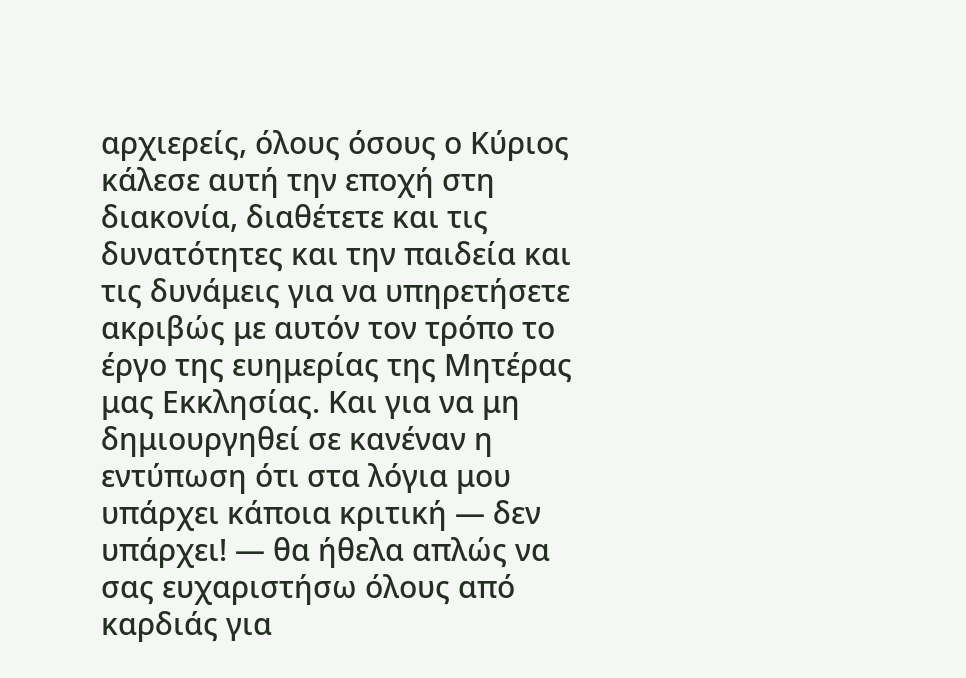αρχιερείς, όλους όσους ο Κύριος κάλεσε αυτή την εποχή στη διακονία, διαθέτετε και τις δυνατότητες και την παιδεία και τις δυνάμεις για να υπηρετήσετε ακριβώς με αυτόν τον τρόπο το έργο της ευημερίας της Μητέρας μας Εκκλησίας. Και για να μη δημιουργηθεί σε κανέναν η εντύπωση ότι στα λόγια μου υπάρχει κάποια κριτική — δεν υπάρχει! — θα ήθελα απλώς να σας ευχαριστήσω όλους από καρδιάς για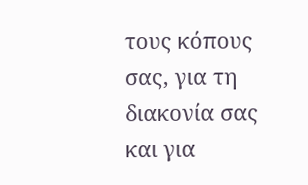τους κόπους σας, για τη διακονία σας και για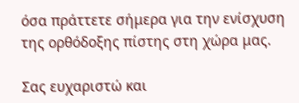όσα πράττετε σήμερα για την ενίσχυση της ορθόδοξης πίστης στη χώρα μας.

Σας ευχαριστώ και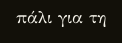πάλι για τη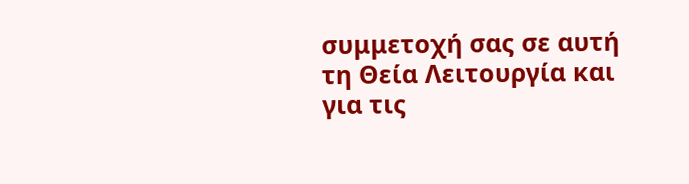συμμετοχή σας σε αυτή τη Θεία Λειτουργία και για τις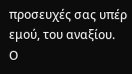προσευχές σας υπέρ εμού, του αναξίου.
Ο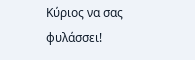Κύριος να σας φυλάσσει!